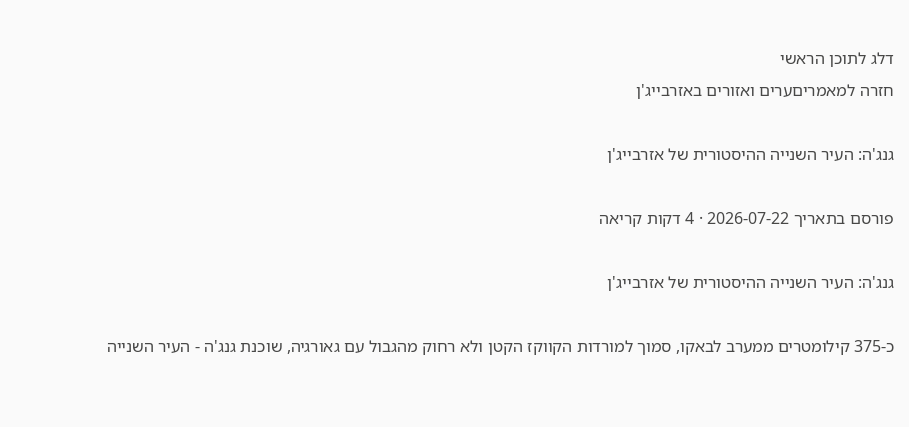דלג לתוכן הראשי
חזרה למאמריםערים ואזורים באזרבייג'ן

גנג'ה: העיר השנייה ההיסטורית של אזרבייג'ן

פורסם בתאריך 2026-07-22 · 4 דקות קריאה

גנג'ה: העיר השנייה ההיסטורית של אזרבייג'ן

כ-375 קילומטרים ממערב לבאקו, סמוך למורדות הקווקז הקטן ולא רחוק מהגבול עם גאורגיה, שוכנת גנג'ה - העיר השנייה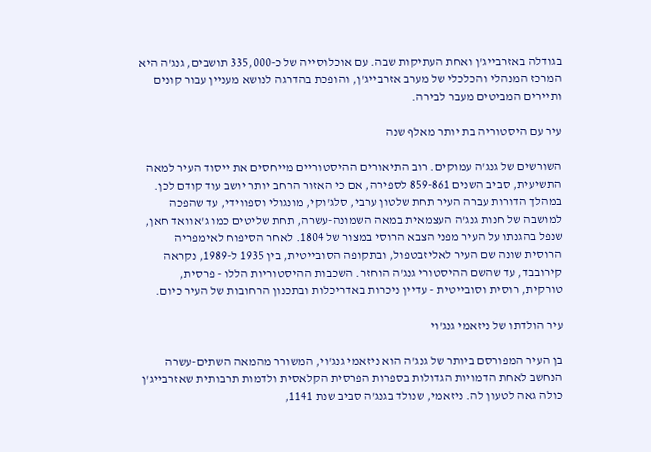בגודלה באזרבייג'ן ואחת העתיקות שבה. עם אוכלוסייה של כ-335,000 תושבים, גנג'ה היא המרכז המנהלי והכלכלי של מערב אזרבייג'ן, והופכת בהדרגה לנושא מעניין עבור קונים ותיירים המביטים מעבר לבירה.

עיר עם היסטוריה בת יותר מאלף שנה

השורשים של גנג'ה עמוקים. רוב התיאורים ההיסטוריים מייחסים את ייסוד העיר למאה התשיעית, סביב השנים 859-861 לספירה, אם כי האזור הרחב יותר יושב עוד קודם לכן. במהלך הדורות עברה העיר תחת שלטון ערבי, סלג'וקי, מונגולי וספווידי, עד שהפכה למושבה של חנות גנג'ה העצמאית במאה השמונה-עשרה, תחת שליטים כמו ג'אוואד חאן, שנפל בהגנתו על העיר מפני הצבא הרוסי במצור של 1804. לאחר הסיפוח לאימפריה הרוסית שונה שם העיר לאליזבטפול, ובתקופה הסובייטית, בין 1935 ל-1989, נקראה קירובבד, עד שהשם ההיסטורי גנג'ה הוחזר. השכבות ההיסטוריות הללו - פרסית, טורקית, רוסית וסובייטית - עדיין ניכרות באדריכלות ובתכנון הרחובות של העיר כיום.

עיר הולדתו של ניזאמי גנג'וי

בן העיר המפורסם ביותר של גנג'ה הוא ניזאמי גנג'וי, המשורר מהמאה השתים-עשרה הנחשב לאחת הדמויות הגדולות בספרות הפרסית הקלאסית ולדמות תרבותית שאזרבייג'ן כולה גאה לטעון לה. ניזאמי, שנולד בגנג'ה סביב שנת 1141,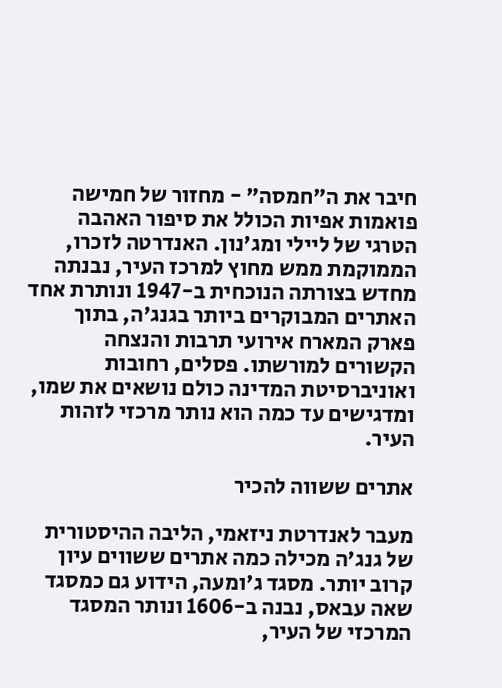חיבר את ה"חמסה" - מחזור של חמישה פואמות אפיות הכולל את סיפור האהבה הטרגי של ליילי ומג'נון. האנדרטה לזכרו, הממוקמת ממש מחוץ למרכז העיר, נבנתה מחדש בצורתה הנוכחית ב-1947 ונותרת אחד האתרים המבוקרים ביותר בגנג'ה, בתוך פארק המארח אירועי תרבות והנצחה הקשורים למורשתו. פסלים, רחובות ואוניברסיטת המדינה כולם נושאים את שמו, ומדגישים עד כמה הוא נותר מרכזי לזהות העיר.

אתרים ששווה להכיר

מעבר לאנדרטת ניזאמי, הליבה ההיסטורית של גנג'ה מכילה כמה אתרים ששווים עיון קרוב יותר. מסגד ג'ומעה, הידוע גם כמסגד שאה עבאס, נבנה ב-1606 ונותר המסגד המרכזי של העיר,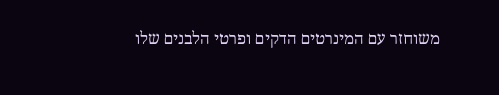משוחזר עם המינרטים הדקים ופרטי הלבנים שלו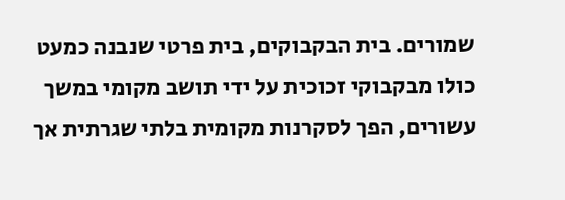שמורים. בית הבקבוקים, בית פרטי שנבנה כמעט כולו מבקבוקי זכוכית על ידי תושב מקומי במשך עשורים, הפך לסקרנות מקומית בלתי שגרתית אך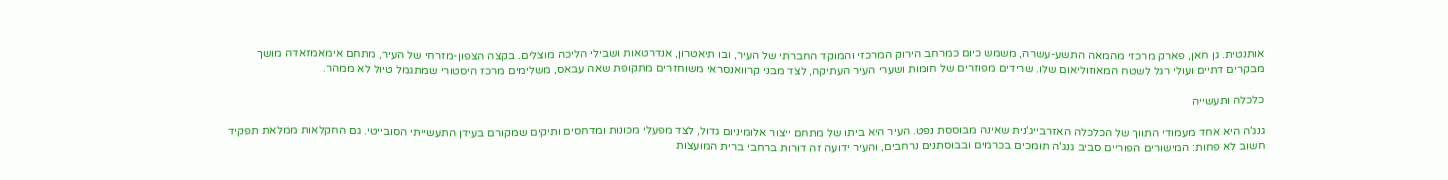אותנטית. גן חאן, פארק מרכזי מהמאה התשע-עשרה, משמש כיום כמרחב הירוק המרכזי והמוקד החברתי של העיר, ובו תיאטרון, אנדרטאות ושבילי הליכה מוצלים. בקצה הצפון-מזרחי של העיר, מתחם אימאמזאדה מושך מבקרים דתיים ועולי רגל לשטח המאוזוליאום שלו. שרידים מפוזרים של חומות ושערי העיר העתיקה, לצד מבני קרוואנסראי משוחזרים מתקופת שאה עבאס, משלימים מרכז היסטורי שמתגמל טיול לא ממהר.

כלכלה ותעשייה

גנג'ה היא אחד מעמודי התווך של הכלכלה האזרבייג'נית שאינה מבוססת נפט. העיר היא ביתו של מתחם ייצור אלומיניום גדול, לצד מפעלי מכונות ומדחסים ותיקים שמקורם בעידן התעשייתי הסובייטי. גם החקלאות ממלאת תפקיד חשוב לא פחות: המישורים הפוריים סביב גנג'ה תומכים בכרמים ובבוסתנים נרחבים, והעיר ידועה זה דורות ברחבי ברית המועצות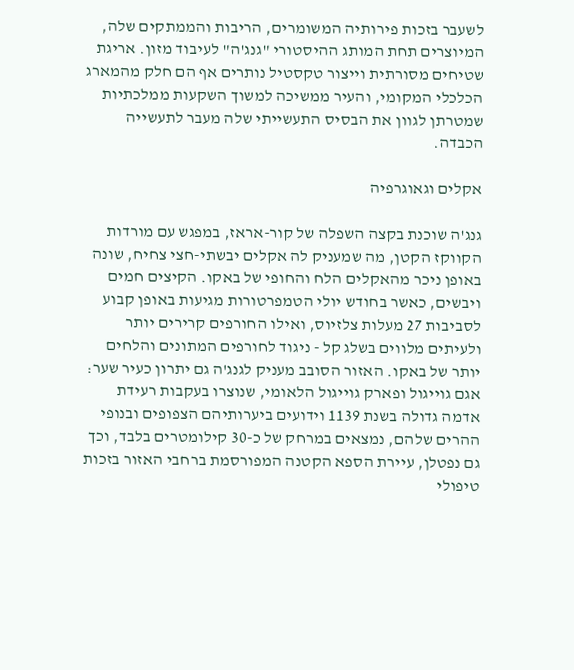לשעבר בזכות פירותיה המשומרים, הריבות והממתקים שלה, המיוצרים תחת המותג ההיסטורי "גנג'ה" לעיבוד מזון. אריגת שטיחים מסורתית וייצור טקסטיל נותרים אף הם חלק מהמארג הכלכלי המקומי, והעיר ממשיכה למשוך השקעות ממלכתיות שמטרתן לגוון את הבסיס התעשייתי שלה מעבר לתעשייה הכבדה.

אקלים וגאוגרפיה

גנג'ה שוכנת בקצה השפלה של קור-אראז, במפגש עם מורדות הקווקז הקטן, מה שמעניק לה אקלים יבשתי-חצי צחיח, שונה באופן ניכר מהאקלים הלח והחופי של באקו. הקיצים חמים ויבשים, כאשר בחודש יולי הטמפרטורות מגיעות באופן קבוע לסביבות 27 מעלות צלזיוס, ואילו החורפים קרירים יותר ולעיתים מלווים בשלג קל - ניגוד לחורפים המתונים והלחים יותר של באקו. האזור הסובב מעניק לגנג'ה גם יתרון כעיר שער: אגם גוייגול ופארק גוייגול הלאומי, שנוצרו בעקבות רעידת אדמה גדולה בשנת 1139 וידועים ביערותיהם הצפופים ובנופי ההרים שלהם, נמצאים במרחק של כ-30 קילומטרים בלבד, וכך גם נפטלן, עיירת הספא הקטנה המפורסמת ברחבי האזור בזכות טיפולי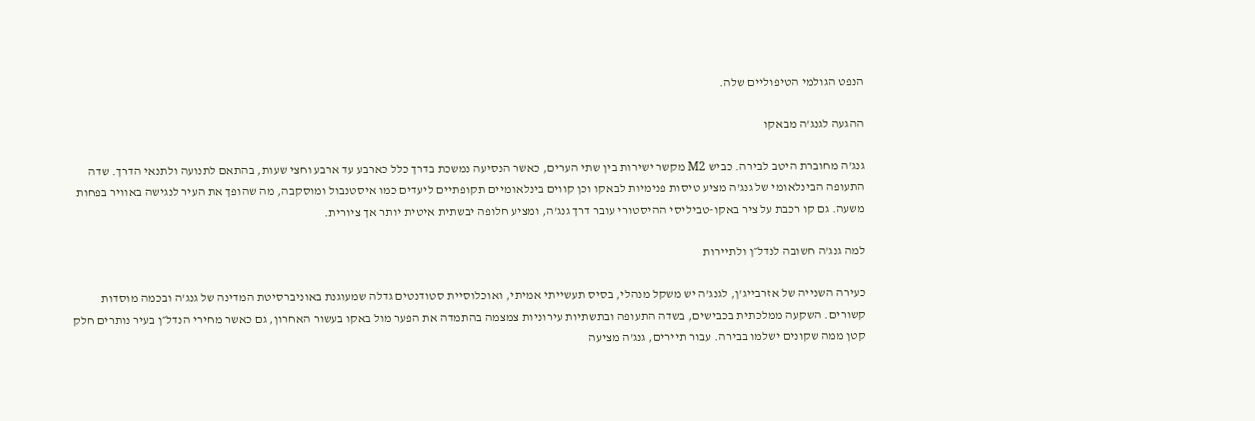הנפט הגולמי הטיפוליים שלה.

ההגעה לגנג'ה מבאקו

גנג'ה מחוברת היטב לבירה. כביש M2 מקשר ישירות בין שתי הערים, כאשר הנסיעה נמשכת בדרך כלל כארבע עד ארבע וחצי שעות, בהתאם לתנועה ולתנאי הדרך. שדה התעופה הבינלאומי של גנג'ה מציע טיסות פנימיות לבאקו וכן קווים בינלאומיים תקופתיים ליעדים כמו איסטנבול ומוסקבה, מה שהופך את העיר לנגישה באוויר בפחות משעה. גם קו רכבת על ציר באקו-טביליסי ההיסטורי עובר דרך גנג'ה, ומציע חלופה יבשתית איטית יותר אך ציורית.

למה גנג'ה חשובה לנדל״ן ולתיירות

כעירה השנייה של אזרבייג'ן, לגנג'ה יש משקל מנהלי, בסיס תעשייתי אמיתי, ואוכלוסיית סטודנטים גדלה שמעוגנת באוניברסיטת המדינה של גנג'ה ובכמה מוסדות קשורים. השקעה ממלכתית בכבישים, בשדה התעופה ובתשתיות עירוניות צמצמה בהתמדה את הפער מול באקו בעשור האחרון, גם כאשר מחירי הנדל״ן בעיר נותרים חלק קטן ממה שקונים ישלמו בבירה. עבור תיירים, גנג'ה מציעה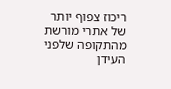ריכוז צפוף יותר של אתרי מורשת מהתקופה שלפני העידן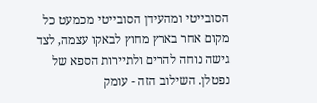הסובייטי ומהעידן הסובייטי מכמעט כל מקום אחר בארץ מחוץ לבאקו עצמה, לצד גישה נוחה להרים ולתיירות הספא של נפטלן. השילוב הזה - עומק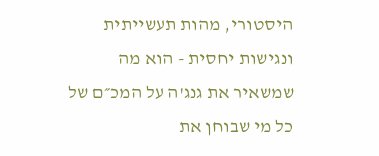היסטורי, מהות תעשייתית ונגישות יחסית - הוא מה שמשאיר את גנג'ה על המכ״ם של כל מי שבוחן את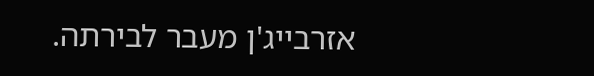אזרבייג'ן מעבר לבירתה.